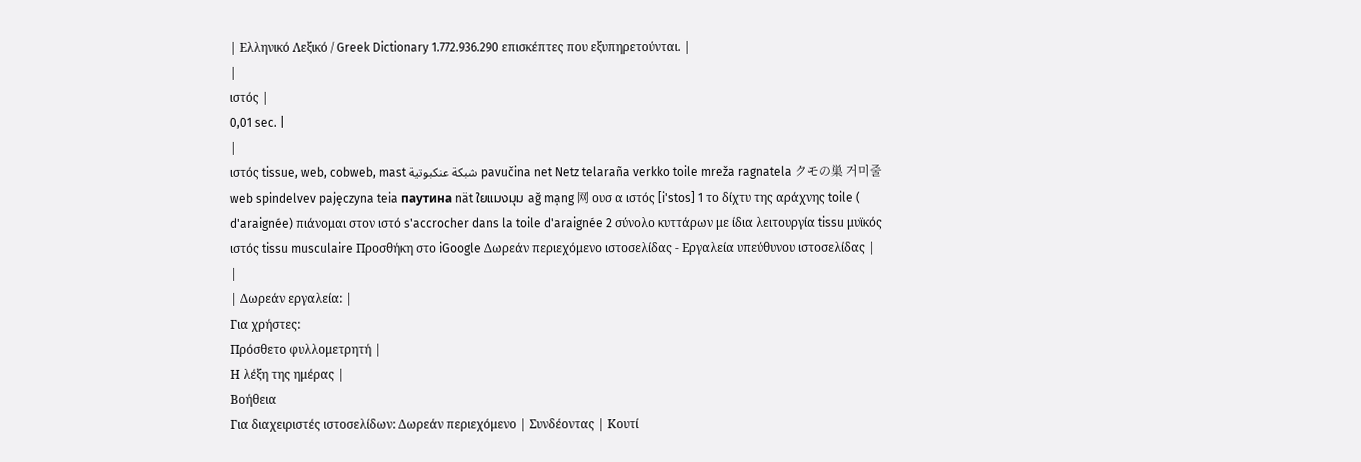| Ελληνικό Λεξικό / Greek Dictionary 1.772.936.290 επισκέπτες που εξυπηρετούνται. |
|
ιστός |
0,01 sec. |
|
ιστός tissue, web, cobweb, mast شبكة عنكبوتية pavučina net Netz telaraña verkko toile mreža ragnatela クモの巣 거미줄 web spindelvev pajęczyna teia паутина nät ใยแมงมุม ağ mạng 网 ουσ α ιστός [i'stos] 1 το δίχτυ της αράχνης toile ( d'araignée) πιάνομαι στον ιστό s'accrocher dans la toile d'araignée 2 σύνολο κυττάρων με ίδια λειτουργία tissu μυϊκός ιστός tissu musculaire Προσθήκη στο iGoogle Δωρεάν περιεχόμενο ιστοσελίδας - Εργαλεία υπεύθυνου ιστοσελίδας |
|
| Δωρεάν εργαλεία: |
Για χρήστες:
Πρόσθετο φυλλομετρητή |
Η λέξη της ημέρας |
Βοήθεια
Για διαχειριστές ιστοσελίδων: Δωρεάν περιεχόμενο | Συνδέοντας | Κουτί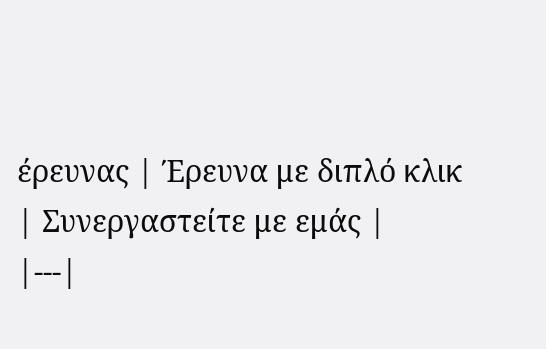έρευνας | Έρευνα με διπλό κλικ | Συνεργαστείτε με εμάς |
|---|